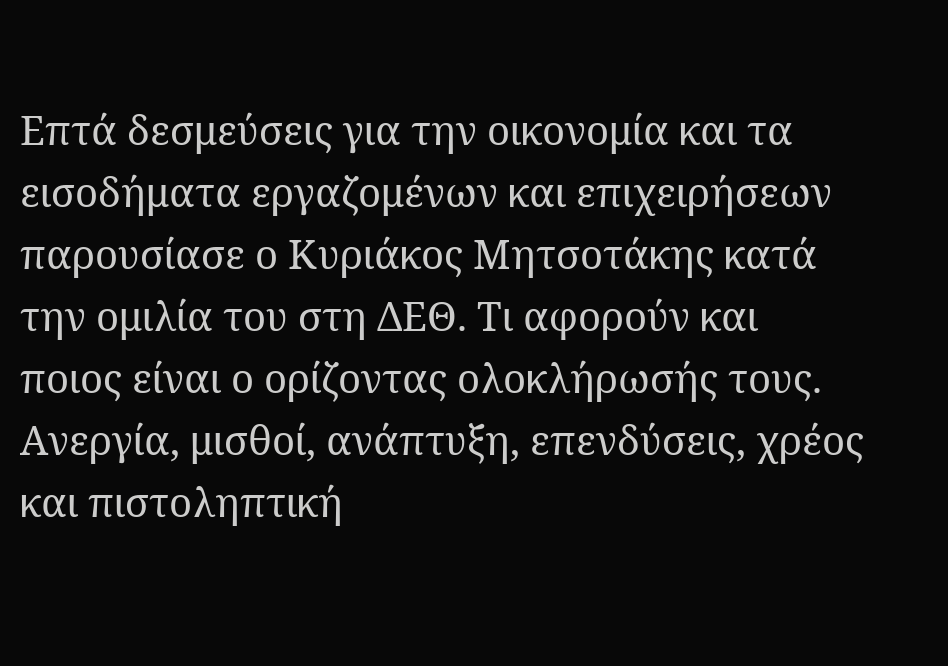Επτά δεσμεύσεις για την οικονομία και τα εισοδήματα εργαζομένων και επιχειρήσεων παρουσίασε ο Κυριάκος Μητσοτάκης κατά την ομιλία του στη ΔΕΘ. Τι αφορούν και ποιος είναι ο ορίζοντας ολοκλήρωσής τους.
Ανεργία, μισθοί, ανάπτυξη, επενδύσεις, χρέος και πιστοληπτική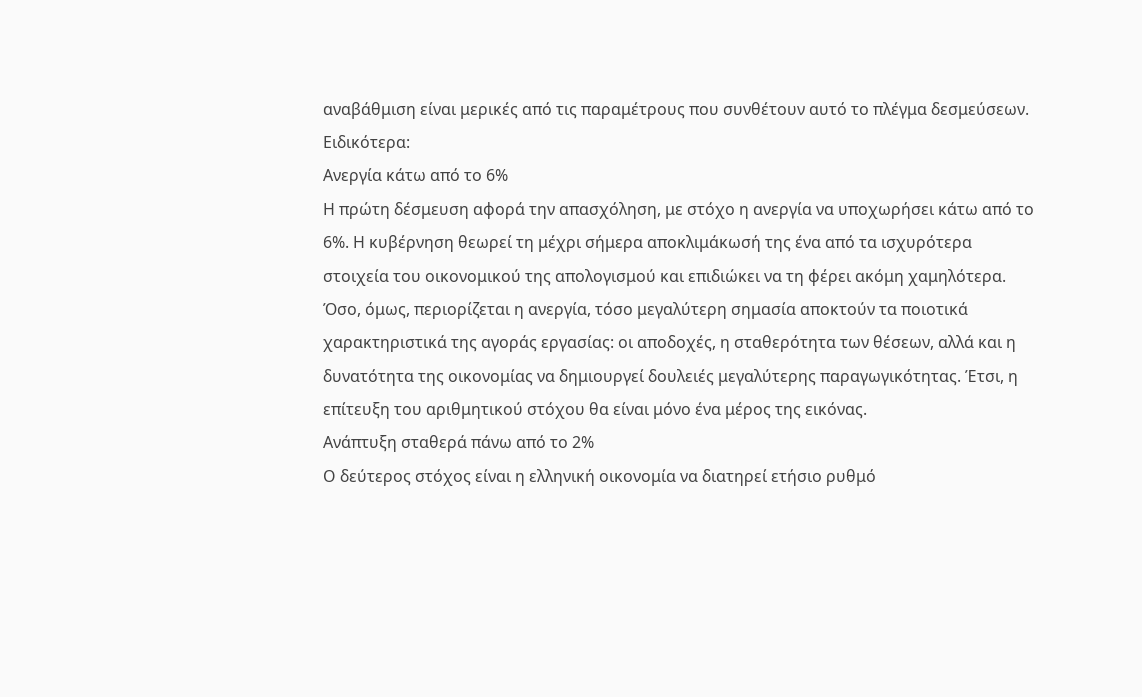αναβάθμιση είναι μερικές από τις παραμέτρους που συνθέτουν αυτό το πλέγμα δεσμεύσεων. Ειδικότερα:
Ανεργία κάτω από το 6%
Η πρώτη δέσμευση αφορά την απασχόληση, με στόχο η ανεργία να υποχωρήσει κάτω από το 6%. Η κυβέρνηση θεωρεί τη μέχρι σήμερα αποκλιμάκωσή της ένα από τα ισχυρότερα στοιχεία του οικονομικού της απολογισμού και επιδιώκει να τη φέρει ακόμη χαμηλότερα.
Όσο, όμως, περιορίζεται η ανεργία, τόσο μεγαλύτερη σημασία αποκτούν τα ποιοτικά χαρακτηριστικά της αγοράς εργασίας: οι αποδοχές, η σταθερότητα των θέσεων, αλλά και η δυνατότητα της οικονομίας να δημιουργεί δουλειές μεγαλύτερης παραγωγικότητας. Έτσι, η επίτευξη του αριθμητικού στόχου θα είναι μόνο ένα μέρος της εικόνας.
Ανάπτυξη σταθερά πάνω από το 2%
Ο δεύτερος στόχος είναι η ελληνική οικονομία να διατηρεί ετήσιο ρυθμό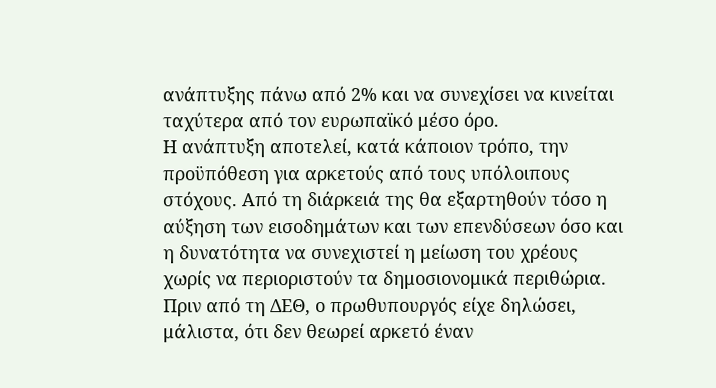ανάπτυξης πάνω από 2% και να συνεχίσει να κινείται ταχύτερα από τον ευρωπαϊκό μέσο όρο.
Η ανάπτυξη αποτελεί, κατά κάποιον τρόπο, την προϋπόθεση για αρκετούς από τους υπόλοιπους στόχους. Από τη διάρκειά της θα εξαρτηθούν τόσο η αύξηση των εισοδημάτων και των επενδύσεων όσο και η δυνατότητα να συνεχιστεί η μείωση του χρέους χωρίς να περιοριστούν τα δημοσιονομικά περιθώρια. Πριν από τη ΔΕΘ, ο πρωθυπουργός είχε δηλώσει, μάλιστα, ότι δεν θεωρεί αρκετό έναν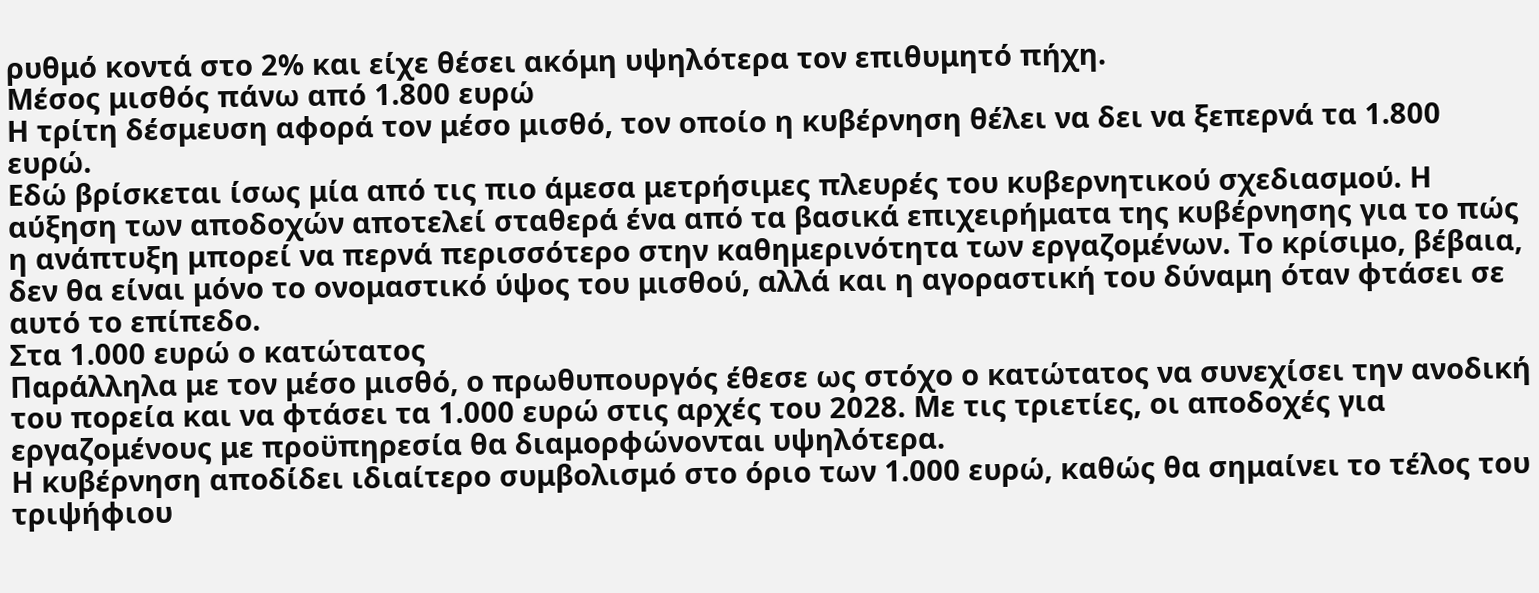ρυθμό κοντά στο 2% και είχε θέσει ακόμη υψηλότερα τον επιθυμητό πήχη.
Μέσος μισθός πάνω από 1.800 ευρώ
Η τρίτη δέσμευση αφορά τον μέσο μισθό, τον οποίο η κυβέρνηση θέλει να δει να ξεπερνά τα 1.800 ευρώ.
Εδώ βρίσκεται ίσως μία από τις πιο άμεσα μετρήσιμες πλευρές του κυβερνητικού σχεδιασμού. Η αύξηση των αποδοχών αποτελεί σταθερά ένα από τα βασικά επιχειρήματα της κυβέρνησης για το πώς η ανάπτυξη μπορεί να περνά περισσότερο στην καθημερινότητα των εργαζομένων. Το κρίσιμο, βέβαια, δεν θα είναι μόνο το ονομαστικό ύψος του μισθού, αλλά και η αγοραστική του δύναμη όταν φτάσει σε αυτό το επίπεδο.
Στα 1.000 ευρώ ο κατώτατος
Παράλληλα με τον μέσο μισθό, ο πρωθυπουργός έθεσε ως στόχο ο κατώτατος να συνεχίσει την ανοδική του πορεία και να φτάσει τα 1.000 ευρώ στις αρχές του 2028. Με τις τριετίες, οι αποδοχές για εργαζομένους με προϋπηρεσία θα διαμορφώνονται υψηλότερα.
Η κυβέρνηση αποδίδει ιδιαίτερο συμβολισμό στο όριο των 1.000 ευρώ, καθώς θα σημαίνει το τέλος του τριψήφιου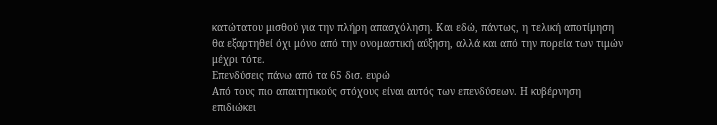κατώτατου μισθού για την πλήρη απασχόληση. Και εδώ, πάντως, η τελική αποτίμηση θα εξαρτηθεί όχι μόνο από την ονομαστική αύξηση, αλλά και από την πορεία των τιμών μέχρι τότε.
Επενδύσεις πάνω από τα 65 δισ. ευρώ
Από τους πιο απαιτητικούς στόχους είναι αυτός των επενδύσεων. Η κυβέρνηση επιδιώκει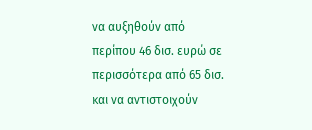να αυξηθούν από περίπου 46 δισ. ευρώ σε περισσότερα από 65 δισ. και να αντιστοιχούν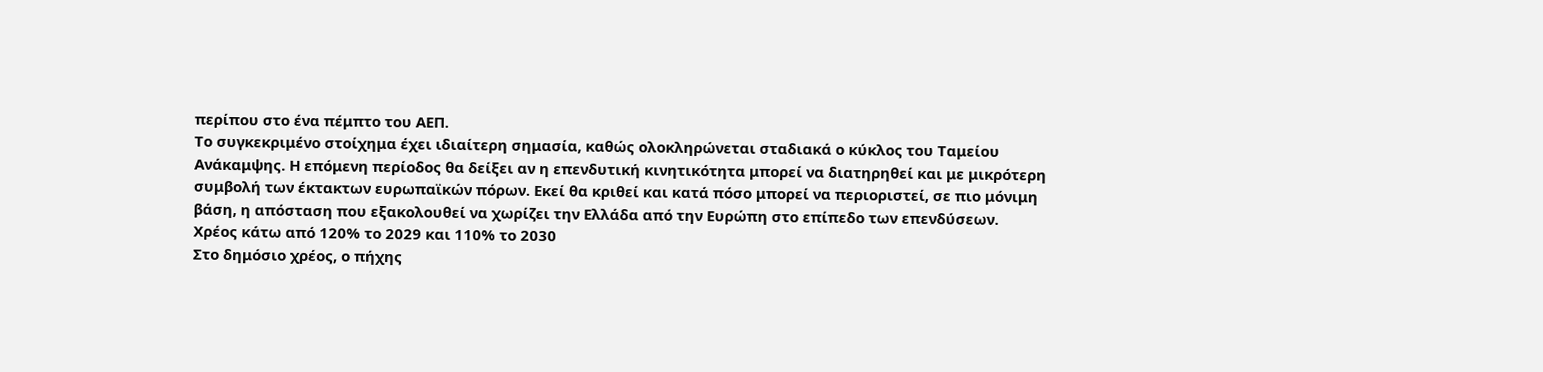περίπου στο ένα πέμπτο του ΑΕΠ.
Το συγκεκριμένο στοίχημα έχει ιδιαίτερη σημασία, καθώς ολοκληρώνεται σταδιακά ο κύκλος του Ταμείου Ανάκαμψης. Η επόμενη περίοδος θα δείξει αν η επενδυτική κινητικότητα μπορεί να διατηρηθεί και με μικρότερη συμβολή των έκτακτων ευρωπαϊκών πόρων. Εκεί θα κριθεί και κατά πόσο μπορεί να περιοριστεί, σε πιο μόνιμη βάση, η απόσταση που εξακολουθεί να χωρίζει την Ελλάδα από την Ευρώπη στο επίπεδο των επενδύσεων.
Χρέος κάτω από 120% το 2029 και 110% το 2030
Στο δημόσιο χρέος, ο πήχης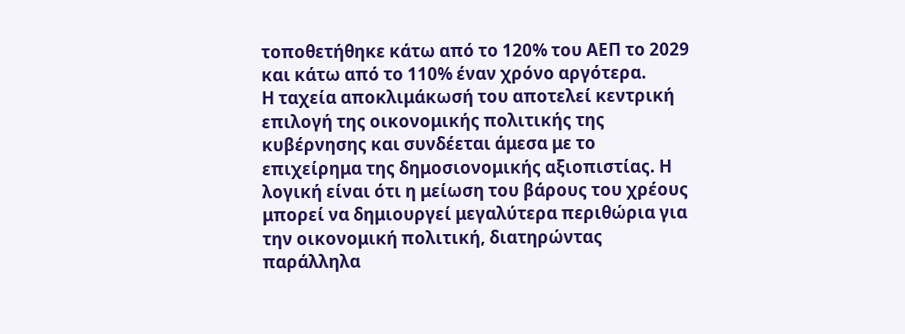τοποθετήθηκε κάτω από το 120% του ΑΕΠ το 2029 και κάτω από το 110% έναν χρόνο αργότερα.
Η ταχεία αποκλιμάκωσή του αποτελεί κεντρική επιλογή της οικονομικής πολιτικής της κυβέρνησης και συνδέεται άμεσα με το επιχείρημα της δημοσιονομικής αξιοπιστίας. Η λογική είναι ότι η μείωση του βάρους του χρέους μπορεί να δημιουργεί μεγαλύτερα περιθώρια για την οικονομική πολιτική, διατηρώντας παράλληλα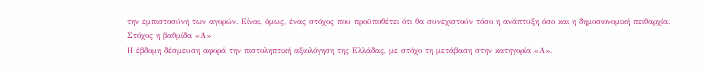την εμπιστοσύνη των αγορών. Είναι, όμως, ένας στόχος που προϋποθέτει ότι θα συνεχιστούν τόσο η ανάπτυξη όσο και η δημοσιονομική πειθαρχία.
Στόχος η βαθμίδα «Α»
Η έβδομη δέσμευση αφορά την πιστοληπτική αξιολόγηση της Ελλάδας, με στόχο τη μετάβαση στην κατηγορία «Α».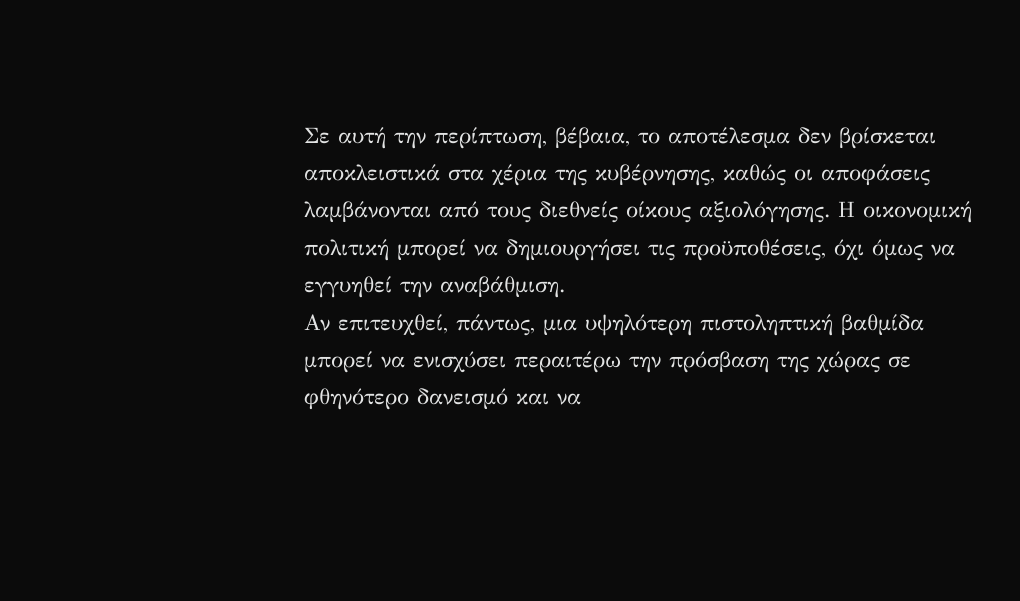Σε αυτή την περίπτωση, βέβαια, το αποτέλεσμα δεν βρίσκεται αποκλειστικά στα χέρια της κυβέρνησης, καθώς οι αποφάσεις λαμβάνονται από τους διεθνείς οίκους αξιολόγησης. Η οικονομική πολιτική μπορεί να δημιουργήσει τις προϋποθέσεις, όχι όμως να εγγυηθεί την αναβάθμιση.
Αν επιτευχθεί, πάντως, μια υψηλότερη πιστοληπτική βαθμίδα μπορεί να ενισχύσει περαιτέρω την πρόσβαση της χώρας σε φθηνότερο δανεισμό και να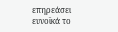επηρεάσει ευνοϊκά το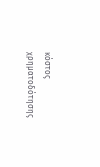κόστος χρηματοδότησης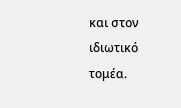και στον ιδιωτικό τομέα.